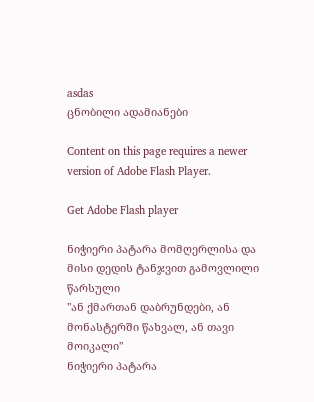asdas
ცნობილი ადამიანები

Content on this page requires a newer version of Adobe Flash Player.

Get Adobe Flash player

ნიჭიერი პატარა მომღერლისა და მისი დედის ტანჯვით გამოვლილი წარსული
"ან ქმართან დაბრუნდები, ან მონასტერში წახვალ, ან თავი მოიკალი"
ნიჭიერი პატარა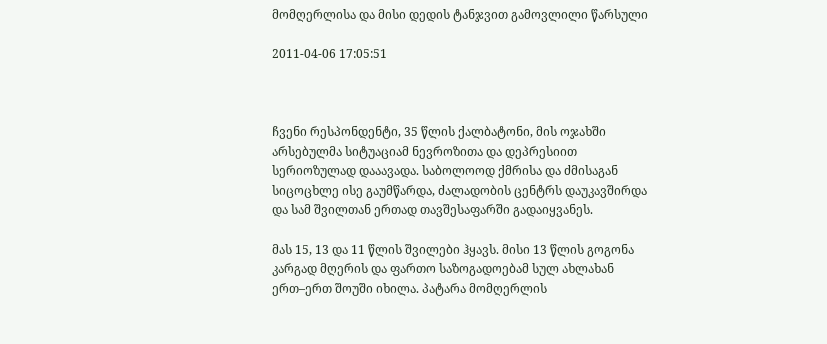მომღერლისა და მისი დედის ტანჯვით გამოვლილი წარსული

2011-04-06 17:05:51



ჩვენი რესპონდენტი, 35 წლის ქალბატონი, მის ოჯახში არსებულმა სიტუაციამ ნევროზითა და დეპრესიით სერიოზულად დააავადა. საბოლოოდ ქმრისა და ძმისაგან სიცოცხლე ისე გაუმწარდა, ძალადობის ცენტრს დაუკავშირდა და სამ შვილთან ერთად თავშესაფარში გადაიყვანეს.

მას 15, 13 და 11 წლის შვილები ჰყავს. მისი 13 წლის გოგონა კარგად მღერის და ფართო საზოგადოებამ სულ ახლახან ერთ–ერთ შოუში იხილა. პატარა მომღერლის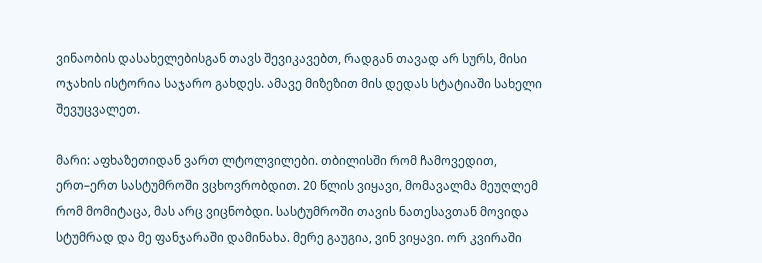ვინაობის დასახელებისგან თავს შევიკავებთ, რადგან თავად არ სურს, მისი ოჯახის ისტორია საჯარო გახდეს. ამავე მიზეზით მის დედას სტატიაში სახელი შევუცვალეთ.

მარი: აფხაზეთიდან ვართ ლტოლვილები. თბილისში რომ ჩამოვედით, ერთ–ერთ სასტუმროში ვცხოვრობდით. 20 წლის ვიყავი, მომავალმა მეუღლემ რომ მომიტაცა, მას არც ვიცნობდი. სასტუმროში თავის ნათესავთან მოვიდა სტუმრად და მე ფანჯარაში დამინახა. მერე გაუგია, ვინ ვიყავი. ორ კვირაში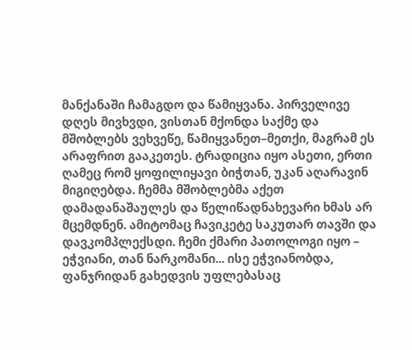მანქანაში ჩამაგდო და წამიყვანა. პირველივე დღეს მივხვდი, ვისთან მქონდა საქმე და მშობლებს ვეხვეწე, წამიყვანეთ–მეთქი, მაგრამ ეს არაფრით გააკეთეს. ტრადიცია იყო ასეთი, ერთი ღამეც რომ ყოფილიყავი ბიჭთან, უკან აღარავინ მიგიღებდა. ჩემმა მშობლებმა აქეთ დამადანაშაულეს და წელიწადნახევარი ხმას არ მცემდნენ. ამიტომაც ჩავიკეტე საკუთარ თავში და დავკომპლექსდი. ჩემი ქმარი პათოლოგი იყო – ეჭვიანი, თან ნარკომანი... ისე ეჭვიანობდა, ფანჯრიდან გახედვის უფლებასაც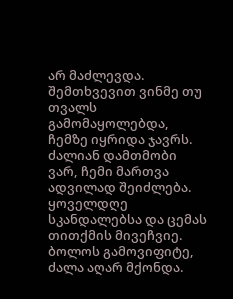არ მაძლევდა. შემთხვევით ვინმე თუ თვალს გამომაყოლებდა, ჩემზე იყრიდა ჯავრს. ძალიან დამთმობი ვარ, ჩემი მართვა ადვილად შეიძლება. ყოველდღე სკანდალებსა და ცემას თითქმის მივეჩვიე. ბოლოს გამოვიფიტე, ძალა აღარ მქონდა.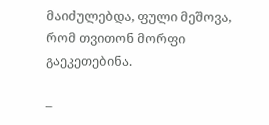მაიძულებდა, ფული მეშოვა, რომ თვითონ მორფი გაეკეთებინა.

–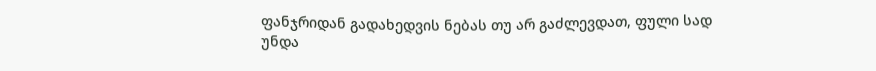ფანჯრიდან გადახედვის ნებას თუ არ გაძლევდათ, ფული სად უნდა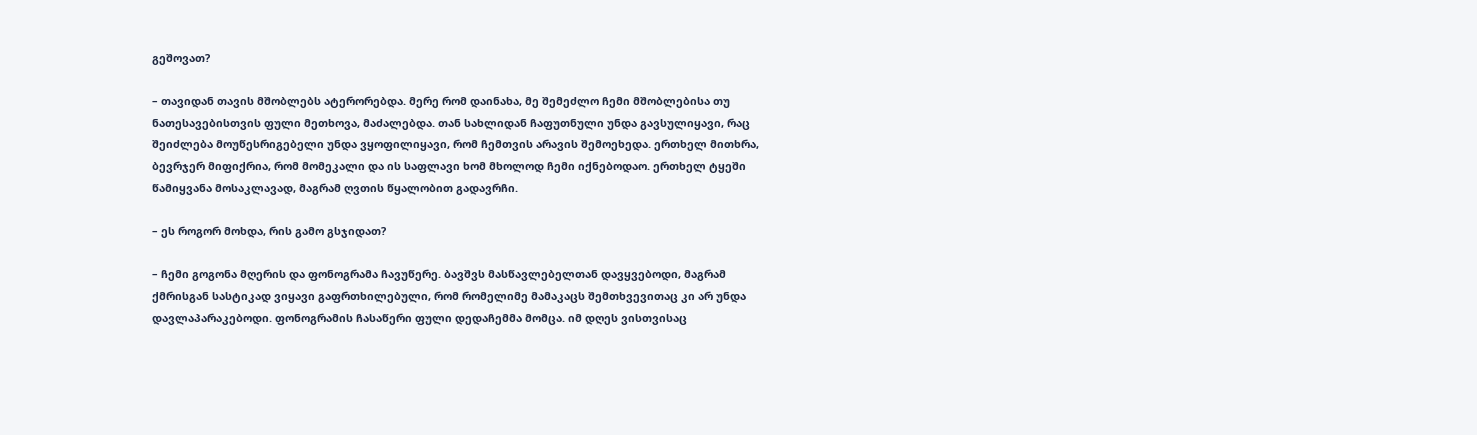გეშოვათ?

– თავიდან თავის მშობლებს ატერორებდა. მერე რომ დაინახა, მე შემეძლო ჩემი მშობლებისა თუ ნათესავებისთვის ფული მეთხოვა, მაძალებდა. თან სახლიდან ჩაფუთნული უნდა გავსულიყავი, რაც შეიძლება მოუწესრიგებელი უნდა ვყოფილიყავი, რომ ჩემთვის არავის შემოეხედა. ერთხელ მითხრა, ბევრჯერ მიფიქრია, რომ მომეკალი და ის საფლავი ხომ მხოლოდ ჩემი იქნებოდაო. ერთხელ ტყეში წამიყვანა მოსაკლავად, მაგრამ ღვთის წყალობით გადავრჩი.

– ეს როგორ მოხდა, რის გამო გსჯიდათ?

– ჩემი გოგონა მღერის და ფონოგრამა ჩავუწერე. ბავშვს მასწავლებელთან დავყვებოდი, მაგრამ ქმრისგან სასტიკად ვიყავი გაფრთხილებული, რომ რომელიმე მამაკაცს შემთხვევითაც კი არ უნდა დავლაპარაკებოდი. ფონოგრამის ჩასაწერი ფული დედაჩემმა მომცა. იმ დღეს ვისთვისაც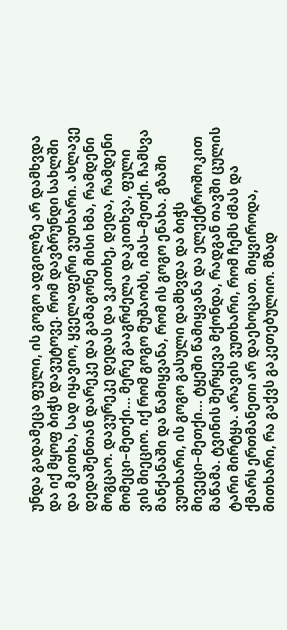უნდა გადამეცა ფული, ის გოგო ადგილზე არ დამხვდა და იქ მყოფ ბიჭს დავუტოვე. რომ დავბრუნდი სახლში და მკითხა, სად იყავიო, ყველაფერი ვუთხარი. ახლავე დედაშენთან დარეკე და გამაგონე მისი ხმა, რამდენი მოგცაო. დავურეკე დედას და ვკითხე, დედა, რამდენი მომეცი–მეთქი... მერე გააგრძელა დაკითხვა, ფული ვის მიეციო. იქ რომ გოგო მუშაობს, იმას–მეთქი. ჩამსვა მანქანაში და წამიყვანა, რომ ის გოგო ენახა. გზაში ვუთხარი, ის გოგო გასული დამხვდა და ბიჭს მივეცი–მეთქი... ტყეში წამიყვანა და ელექტროშოკით მაწამა. ტვინის შერყევა მქონდა, რადგან თავში ცულის ტარი მირტყა. არავის ვუთხარი, რომ ჩემს ძმას და ქმარს ერთმანეთი არ დაეხოცათ. მიყვიროდა, მითხარი, რა გაქვს გაკეთებულიო. მზად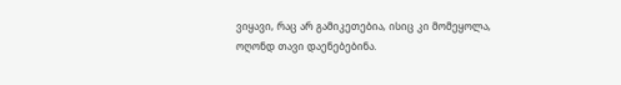ვიყავი, რაც არ გამიკეთებია, ისიც კი მომეყოლა, ოღონდ თავი დაენებებინა.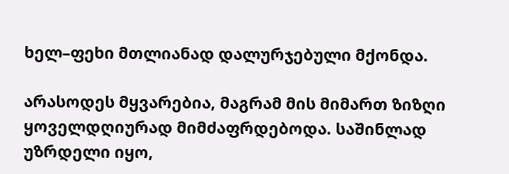ხელ–ფეხი მთლიანად დალურჯებული მქონდა.

არასოდეს მყვარებია, მაგრამ მის მიმართ ზიზღი ყოველდღიურად მიმძაფრდებოდა. საშინლად უზრდელი იყო,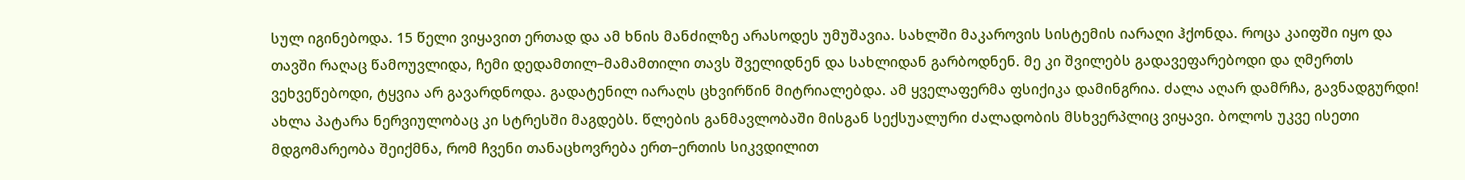სულ იგინებოდა. 15 წელი ვიყავით ერთად და ამ ხნის მანძილზე არასოდეს უმუშავია. სახლში მაკაროვის სისტემის იარაღი ჰქონდა. როცა კაიფში იყო და თავში რაღაც წამოუვლიდა, ჩემი დედამთილ–მამამთილი თავს შველიდნენ და სახლიდან გარბოდნენ. მე კი შვილებს გადავეფარებოდი და ღმერთს ვეხვეწებოდი, ტყვია არ გავარდნოდა. გადატენილ იარაღს ცხვირწინ მიტრიალებდა. ამ ყველაფერმა ფსიქიკა დამინგრია. ძალა აღარ დამრჩა, გავნადგურდი! ახლა პატარა ნერვიულობაც კი სტრესში მაგდებს. წლების განმავლობაში მისგან სექსუალური ძალადობის მსხვერპლიც ვიყავი. ბოლოს უკვე ისეთი მდგომარეობა შეიქმნა, რომ ჩვენი თანაცხოვრება ერთ–ერთის სიკვდილით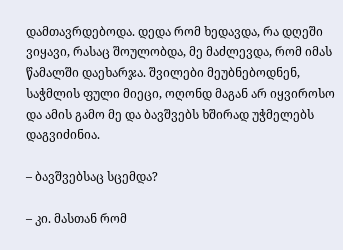დამთავრდებოდა. დედა რომ ხედავდა, რა დღეში ვიყავი, რასაც შოულობდა, მე მაძლევდა, რომ იმას წამალში დაეხარჯა. შვილები მეუბნებოდნენ, საჭმლის ფული მიეცი, ოღონდ მაგან არ იყვიროსო და ამის გამო მე და ბავშვებს ხშირად უჭმელებს დაგვიძინია.

– ბავშვებსაც სცემდა?

– კი. მასთან რომ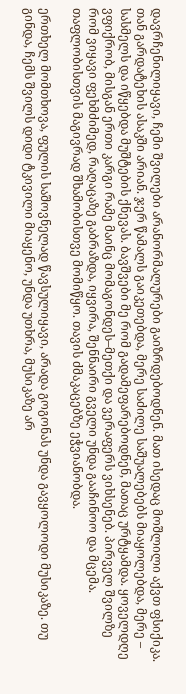დავრჩენილიყავი, ჩემი შვილები არანორმალურები გაიზრდებოდნენ. მათ ისედაც მოშლილი აქვთ ფსიქიკა. თან გარდატეხის ასაკში არიან. ჯერ წამალს გაიკეთებდა, მერე საძილე საშუალებებს მიაყოლებდა, მერე – სასმელს და იწყებდა მუშტების ქნევას. ბავშვები მე რომ გადამეფარებოდნენ, მათაც ურტყამდა. ყოველდღე ვფიქრობ, მისგან ერთი კარგი რამე მაინც მომაგონდეს–მეთქი და ვერაფერს ვიხსენებ. პირველ შვილზე რომ ვიყავი ფეხმძიმედ, რაღაცაზე გაბრაზდა, იყვირა, შენნაირი გველი უნდა გააჩინოო და მცემა. თაფლობისთვის მაგივრად შხამობისთვე მომიწყო. თავის ძმაკაცებზე ეჭვიანობდა.

ერთხელ მომთხოვა, ფულის საშოვნელად წავსულიყავი, არადა გოგონას უნდა გავყოლოდი მუსიკაზე. თუ გინდა, ჩემს შვილს დიდი ტკივილი მიაყენო, უნდა უთხრა, მუსიკაზე არ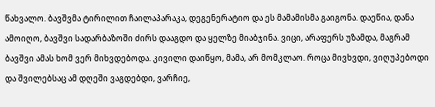წახვალო. ბავშვმა ტირილით ჩაილაპარაკა, დეგენერატიო და ეს მამამისმა გაიგონა. დაეწია, დანა ამოიღო, ბავშვი სადარბაზოში ძირს დააგდო და ყელზე მიაბჯინა. ვიცი, არაფერს უზამდა, მაგრამ ბავშვი ამას ხომ ვერ მიხვდებოდა. კივილი დაიწყო, მამა, არ მომკლაო. როცა მივხვდი, ვიღუპებოდი და შვილებსაც ამ დღეში ვაგდებდი, ვარჩიე,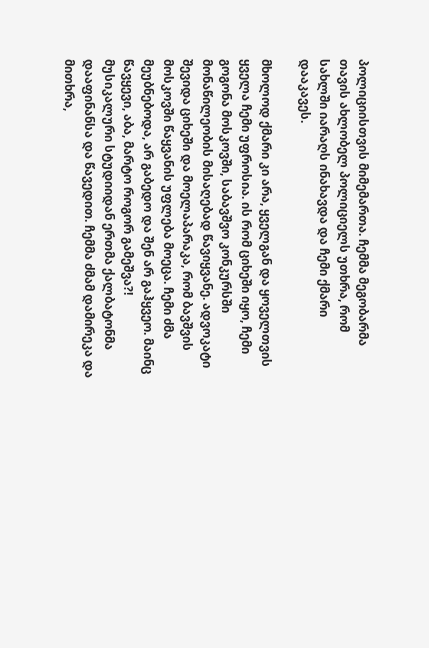პოლიციისთვის მიმემართა. ჩემმა მეგობარმა თავის ახლობელ პოლიციელს უთხრა, რომ სახლში იარაღს ინახავდა და ჩემი ქმარი დააკავეს.

მხოლოდ ქმარი კი არა, ყველგან და ყოველთვის ყველა ჩემი უფროსია. ის რომ ციხეში იყო, ჩემი გოგონა მოსკოვში, საბავშვო კონკურსში მონაწილეობის მისაღებად წავიყვანე. ადვოკატი შევიდა ციხეში და მოელაპარაკა, რომ ბავშვის მოსკოვში წაყვანის უფლება მოეცა. ჩემი ძმა მეუბნებოდა, არ გაბედო და შენ არ გაჰყვეო. მაინც წავყევი, აბა, მარტო როგორ გამეშვა?! მუსიკალური სტუდიიდან ერთმა ქალბატონმა დააფინანსა და წავედით. ჩემმა ძმამ დამირეკა და მითხრა,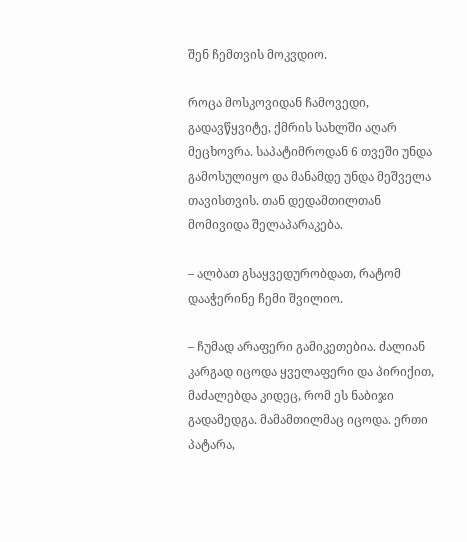შენ ჩემთვის მოკვდიო.

როცა მოსკოვიდან ჩამოვედი, გადავწყვიტე, ქმრის სახლში აღარ მეცხოვრა. საპატიმროდან 6 თვეში უნდა გამოსულიყო და მანამდე უნდა მეშველა თავისთვის. თან დედამთილთან მომივიდა შელაპარაკება.

– ალბათ გსაყვედურობდათ, რატომ დააჭერინე ჩემი შვილიო.

– ჩუმად არაფერი გამიკეთებია. ძალიან კარგად იცოდა ყველაფერი და პირიქით, მაძალებდა კიდეც, რომ ეს ნაბიჯი გადამედგა. მამამთილმაც იცოდა. ერთი პატარა,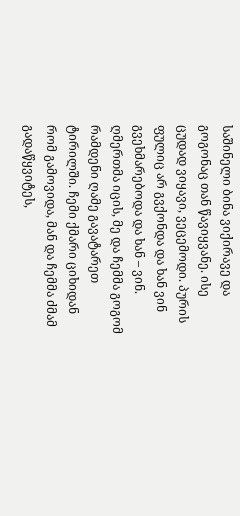საშინელი ბინა ვიქირავე და გოგონაც თან წავიყვანე. ისე ცუდად ვიყავი, ვეცემოდი. პურის ფულიც არ გვქონდა და ხან ვინ გვეხმარებოდა და ხან – ვინ. ღმერთმა იცის, მე და ჩემმა გოგომ რამდენი ღამე გავატარეთ ტირილში. ჩემი ქმარი ციხიდან რომ გამოვიდა, მან და ჩემმა ძმამ გადაწყვიტეს,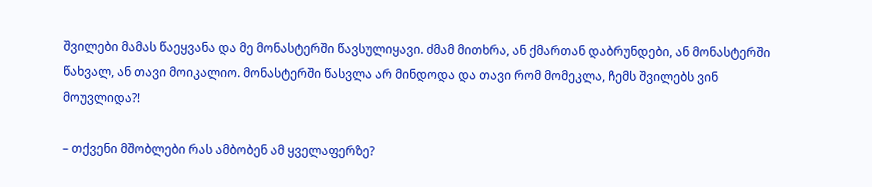შვილები მამას წაეყვანა და მე მონასტერში წავსულიყავი. ძმამ მითხრა, ან ქმართან დაბრუნდები, ან მონასტერში წახვალ, ან თავი მოიკალიო. მონასტერში წასვლა არ მინდოდა და თავი რომ მომეკლა, ჩემს შვილებს ვინ მოუვლიდა?!

– თქვენი მშობლები რას ამბობენ ამ ყველაფერზე?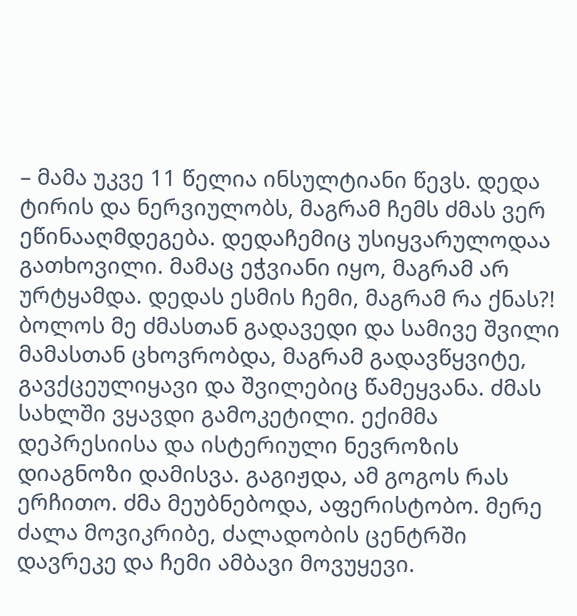– მამა უკვე 11 წელია ინსულტიანი წევს. დედა ტირის და ნერვიულობს, მაგრამ ჩემს ძმას ვერ ეწინააღმდეგება. დედაჩემიც უსიყვარულოდაა გათხოვილი. მამაც ეჭვიანი იყო, მაგრამ არ ურტყამდა. დედას ესმის ჩემი, მაგრამ რა ქნას?! ბოლოს მე ძმასთან გადავედი და სამივე შვილი მამასთან ცხოვრობდა, მაგრამ გადავწყვიტე, გავქცეულიყავი და შვილებიც წამეყვანა. ძმას სახლში ვყავდი გამოკეტილი. ექიმმა დეპრესიისა და ისტერიული ნევროზის დიაგნოზი დამისვა. გაგიჟდა, ამ გოგოს რას ერჩითო. ძმა მეუბნებოდა, აფერისტობო. მერე ძალა მოვიკრიბე, ძალადობის ცენტრში დავრეკე და ჩემი ამბავი მოვუყევი.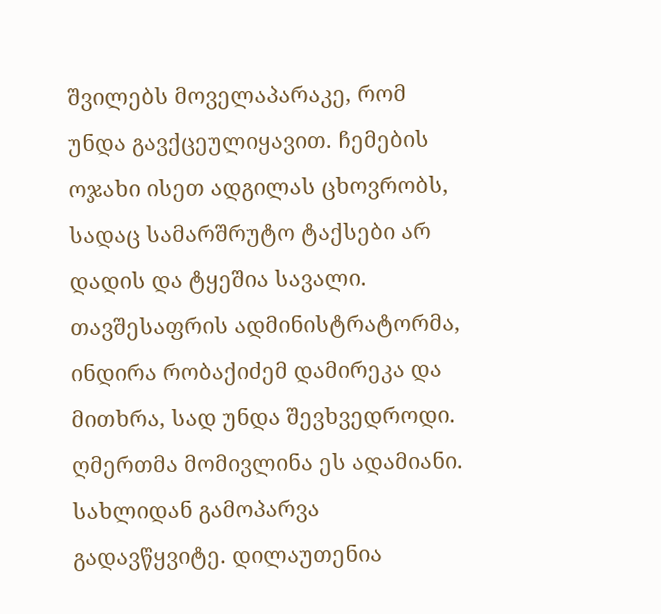შვილებს მოველაპარაკე, რომ უნდა გავქცეულიყავით. ჩემების ოჯახი ისეთ ადგილას ცხოვრობს, სადაც სამარშრუტო ტაქსები არ დადის და ტყეშია სავალი. თავშესაფრის ადმინისტრატორმა, ინდირა რობაქიძემ დამირეკა და მითხრა, სად უნდა შევხვედროდი. ღმერთმა მომივლინა ეს ადამიანი. სახლიდან გამოპარვა გადავწყვიტე. დილაუთენია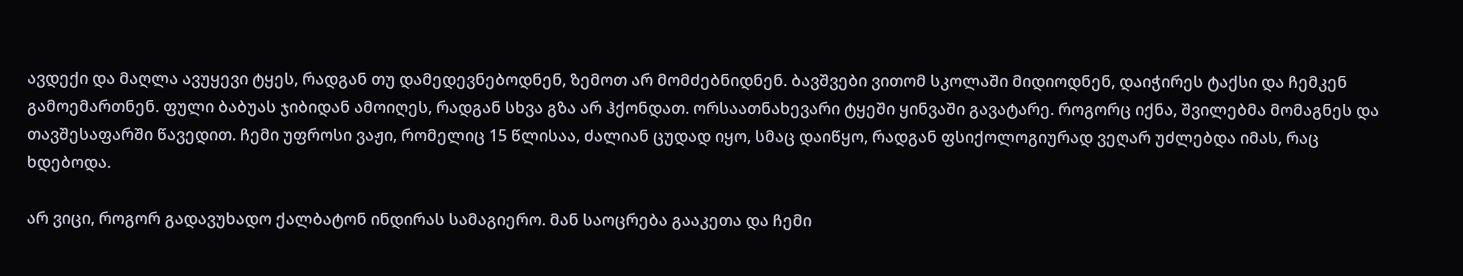ავდექი და მაღლა ავუყევი ტყეს, რადგან თუ დამედევნებოდნენ, ზემოთ არ მომძებნიდნენ. ბავშვები ვითომ სკოლაში მიდიოდნენ, დაიჭირეს ტაქსი და ჩემკენ გამოემართნენ. ფული ბაბუას ჯიბიდან ამოიღეს, რადგან სხვა გზა არ ჰქონდათ. ორსაათნახევარი ტყეში ყინვაში გავატარე. როგორც იქნა, შვილებმა მომაგნეს და თავშესაფარში წავედით. ჩემი უფროსი ვაჟი, რომელიც 15 წლისაა, ძალიან ცუდად იყო, სმაც დაიწყო, რადგან ფსიქოლოგიურად ვეღარ უძლებდა იმას, რაც ხდებოდა.

არ ვიცი, როგორ გადავუხადო ქალბატონ ინდირას სამაგიერო. მან საოცრება გააკეთა და ჩემი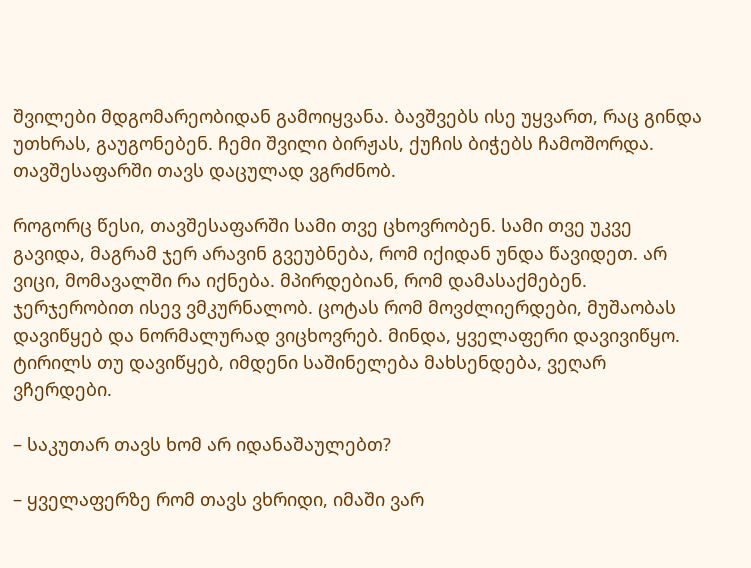შვილები მდგომარეობიდან გამოიყვანა. ბავშვებს ისე უყვართ, რაც გინდა უთხრას, გაუგონებენ. ჩემი შვილი ბირჟას, ქუჩის ბიჭებს ჩამოშორდა. თავშესაფარში თავს დაცულად ვგრძნობ.

როგორც წესი, თავშესაფარში სამი თვე ცხოვრობენ. სამი თვე უკვე გავიდა, მაგრამ ჯერ არავინ გვეუბნება, რომ იქიდან უნდა წავიდეთ. არ ვიცი, მომავალში რა იქნება. მპირდებიან, რომ დამასაქმებენ. ჯერჯერობით ისევ ვმკურნალობ. ცოტას რომ მოვძლიერდები, მუშაობას დავიწყებ და ნორმალურად ვიცხოვრებ. მინდა, ყველაფერი დავივიწყო. ტირილს თუ დავიწყებ, იმდენი საშინელება მახსენდება, ვეღარ ვჩერდები.

– საკუთარ თავს ხომ არ იდანაშაულებთ?

– ყველაფერზე რომ თავს ვხრიდი, იმაში ვარ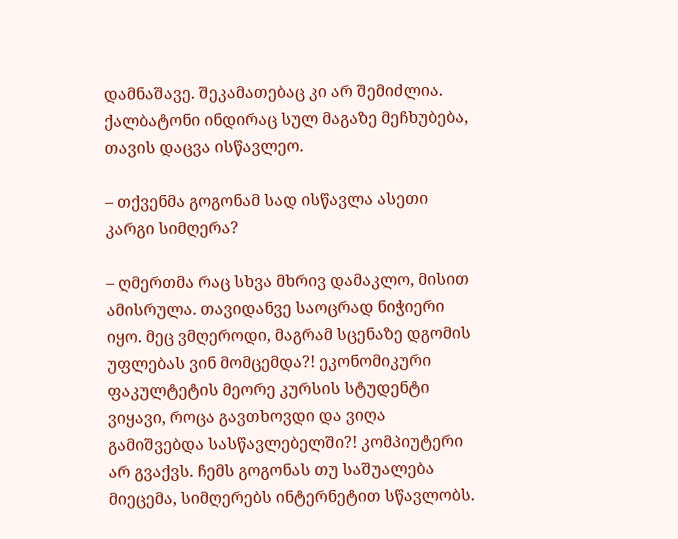დამნაშავე. შეკამათებაც კი არ შემიძლია. ქალბატონი ინდირაც სულ მაგაზე მეჩხუბება, თავის დაცვა ისწავლეო.

– თქვენმა გოგონამ სად ისწავლა ასეთი კარგი სიმღერა?

– ღმერთმა რაც სხვა მხრივ დამაკლო, მისით ამისრულა. თავიდანვე საოცრად ნიჭიერი იყო. მეც ვმღეროდი, მაგრამ სცენაზე დგომის უფლებას ვინ მომცემდა?! ეკონომიკური ფაკულტეტის მეორე კურსის სტუდენტი ვიყავი, როცა გავთხოვდი და ვიღა გამიშვებდა სასწავლებელში?! კომპიუტერი არ გვაქვს. ჩემს გოგონას თუ საშუალება მიეცემა, სიმღერებს ინტერნეტით სწავლობს.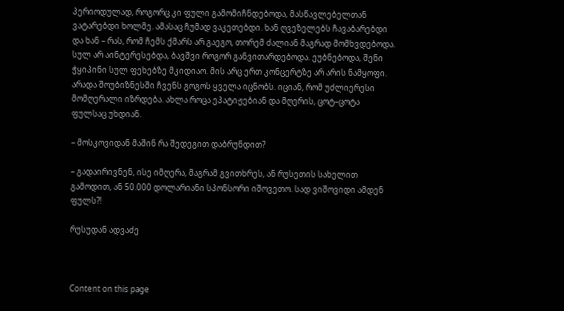პერიოდულად, როგორც კი ფული გამომიჩნდებოდა, მასწავლებელთან ვატარებდი ხოლმე. ამასაც ჩუმად ვაკეთებდი. ხან ღვეზელებს ჩავაბარებდი და ხან – რას, რომ ჩემს ქმარს არ გაეგო, თორემ ძალიან მაგრად მომხვდებოდა. სულ არ აინტერესებდა, ბავშვი როგორ განვითარდებოდა. ეუბნებოდა, შენი ჭყიპინი სულ ფეხებზე მკიდიაო. მის არც ერთ კონცერტზე არ არის ნამყოფი. არადა შოუბიზნესში ჩვენს გოგოს ყველა იცნობს. იციან, რომ უძლიერესი მომღერალი იზრდება. ახლა როცა ეპატიჟებიან და მღერის, ცოტ–ცოტა ფულსაც უხდიან.

– მოსკოვიდან მაშინ რა შედეგით დაბრუნდით?

– გადაირივნენ, ისე იმღერა, მაგრამ გვითხრეს, ან რუსეთის სახელით გამოდით, ან 50.000 დოლარიანი სპონსორი იშოვეთო. სად ვიშოვიდი ამდენ ფულს?!

რუსუდან ადვაძე



Content on this page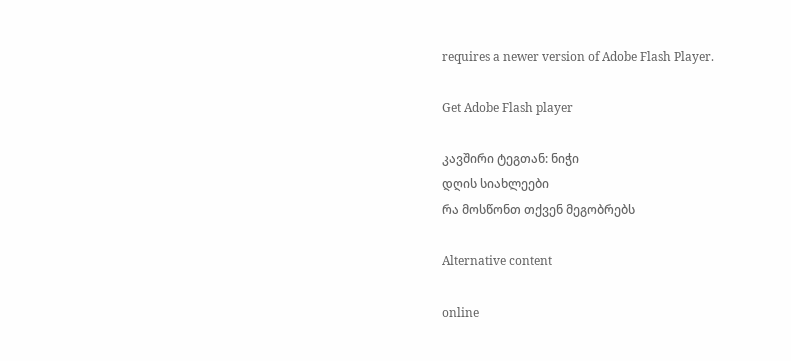requires a newer version of Adobe Flash Player.

Get Adobe Flash player

კავშირი ტეგთან: ნიჭი
დღის სიახლეები
რა მოსწონთ თქვენ მეგობრებს

Alternative content

online